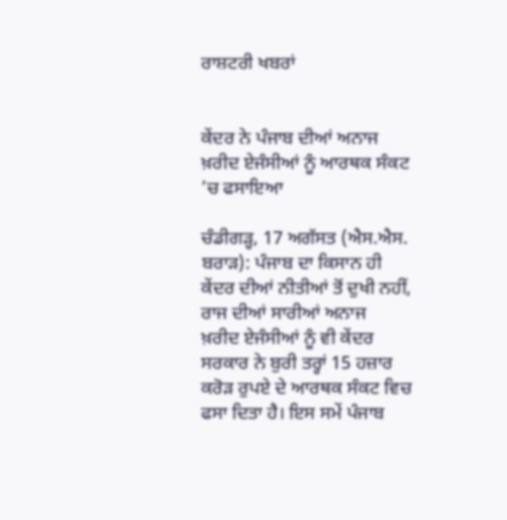ਰਾਸ਼ਟਰੀ ਖਬਰਾਂ


ਕੇਂਦਰ ਨੇ ਪੰਜਾਬ ਦੀਆਂ ਅਨਾਜ ਖ਼ਰੀਦ ਏਜੰਸੀਆਂ ਨੂੰ ਆਰਥਕ ਸੰਕਟ ’ਚ ਫਸਾਇਆ

ਚੰਡੀਗੜ੍ਹ, 17 ਅਗੱਸਤ (ਐਸ.ਐਸ. ਬਰਾੜ): ਪੰਜਾਬ ਦਾ ਕਿਸਾਨ ਹੀ ਕੇਂਦਰ ਦੀਆਂ ਨੀਤੀਆਂ ਤੋਂ ਦੁਖੀ ਨਹੀਂ, ਰਾਜ ਦੀਆਂ ਸਾਰੀਆਂ ਅਨਾਜ  ਖ਼ਰੀਦ ਏਜੰਸੀਆਂ ਨੂੰ ਵੀ ਕੇਂਦਰ ਸਰਕਾਰ ਨੇ ਬੁਰੀ ਤਰ੍ਹਾਂ 15 ਹਜ਼ਾਰ ਕਰੋੜ ਰੁਪਏ ਦੇ ਆਰਥਕ ਸੰਕਟ ਵਿਚ ਫਸਾ ਦਿਤਾ ਹੈ। ਇਸ ਸਮੇਂ ਪੰਜਾਬ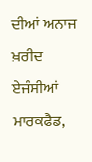ਦੀਆਂ ਅਨਾਜ ਖ਼ਰੀਦ ਏਜੰਸੀਆਂ ਮਾਰਕਫੈਡ,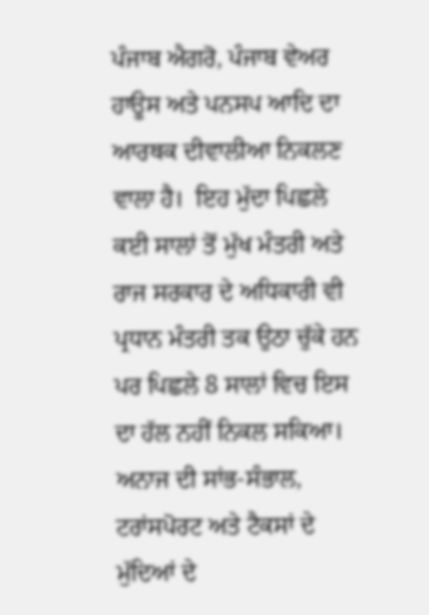ਪੰਜਾਬ ਐਗਰੋ, ਪੰਜਾਬ ਵੇਅਰ ਹਾਊਸ ਅਤੇ ਪਨਸਪ ਆਦਿ ਦਾ ਆਰਥਕ ਦੀਵਾਲੀਆ ਨਿਕਲਣ ਵਾਲਾ ਹੈ।  ਇਹ ਮੁੱਦਾ ਪਿਛਲੇ ਕਈ ਸਾਲਾਂ ਤੋਂ ਮੁੱਖ ਮੰਤਰੀ ਅਤੇ ਰਾਜ ਸਰਕਾਰ ਦੇ ਅਧਿਕਾਰੀ ਵੀ ਪ੍ਰਧਾਨ ਮੰਤਰੀ ਤਕ ਉਠਾ ਚੁੱਕੇ ਹਨ ਪਰ ਪਿਛਲੇ 8 ਸਾਲਾਂ ਵਿਚ ਇਸ ਦਾ ਹੱਲ ਨਹੀਂ ਨਿਕਲ ਸਕਿਆ। ਅਨਾਜ ਦੀ ਸਾਂਭ-ਸੰਭਾਲ, ਟਰਾਂਸਪੋਰਟ ਅਤੇ ਟੈਕਸਾਂ ਦੇ ਮੁੱਦਿਆਂ ਦੇ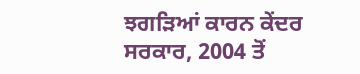ਝਗੜਿਆਂ ਕਾਰਨ ਕੇਂਦਰ ਸਰਕਾਰ, 2004 ਤੋਂ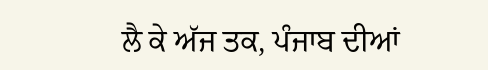ਲੈ ਕੇ ਅੱਜ ਤਕ, ਪੰਜਾਬ ਦੀਆਂ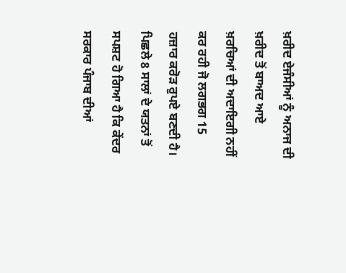ਖ਼ਰੀਦ ਏਜੰਸੀਆਂ ਨੂੰ ਅਨਾਜ ਦੀ ਖ਼ਰੀਦ ਤੋਂ ਬਾਅਦ ਆਏ ਖ਼ਰਚਿਆਂ ਦੀ ਅਦਾਇਗੀ ਨਹੀਂ ਕਰ ਰਹੀ ਜੋ ਲਗਭਗ 15 ਹਜ਼ਾਰ ਕਰੋੜ ਰੁਪਏ ਬਣਦੀ ਹੈ। ਪਿਛਲੇ 8 ਸਾਲਾਂ ਦੇ ਯਤਨਾਂ ਤੋਂ ਸਪਸ਼ਟ ਹੋ ਗਿਆ ਹੈ ਕਿ ਕੇਂਦਰ ਸਰਕਾਰ ਪੰਜਾਬ ਦੀਆਂ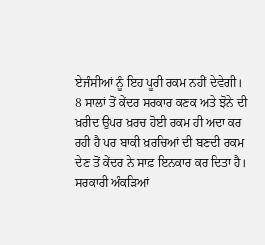ਏਜੰਸੀਆਂ ਨੂੰ ਇਹ ਪੂਰੀ ਰਕਮ ਨਹੀਂ ਦੇਵੇਗੀ।
8 ਸਾਲਾਂ ਤੋਂ ਕੇਂਦਰ ਸਰਕਾਰ ਕਣਕ ਅਤੇ ਝੋਨੇ ਦੀ ਖ਼ਰੀਦ ਉਪਰ ਖ਼ਰਚ ਹੋਈ ਰਕਮ ਹੀ ਅਦਾ ਕਰ ਰਹੀ ਹੈ ਪਰ ਬਾਕੀ ਖ਼ਰਚਿਆਂ ਦੀ ਬਣਦੀ ਰਕਮ ਦੇਣ ਤੋਂ ਕੇਂਦਰ ਨੇ ਸਾਫ਼ ਇਨਕਾਰ ਕਰ ਦਿਤਾ ਹੈ। ਸਰਕਾਰੀ ਅੰਕੜਿਆਂ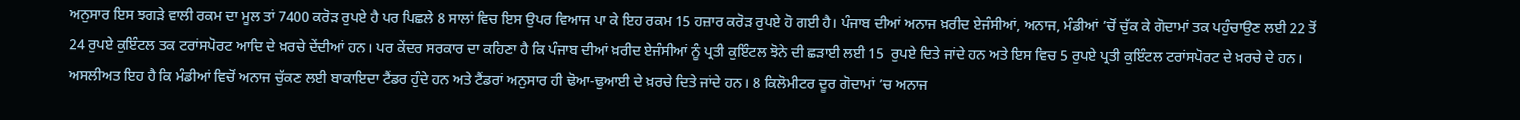ਅਨੁਸਾਰ ਇਸ ਝਗੜੇ ਵਾਲੀ ਰਕਮ ਦਾ ਮੂਲ ਤਾਂ 7400 ਕਰੋੜ ਰੁਪਏ ਹੈ ਪਰ ਪਿਛਲੇ 8 ਸਾਲਾਂ ਵਿਚ ਇਸ ਉਪਰ ਵਿਆਜ ਪਾ ਕੇ ਇਹ ਰਕਮ 15 ਹਜ਼ਾਰ ਕਰੋੜ ਰੁਪਏ ਹੋ ਗਈ ਹੈ। ਪੰਜਾਬ ਦੀਆਂ ਅਨਾਜ ਖ਼ਰੀਦ ਏਜੰਸੀਆਂ, ਅਨਾਜ, ਮੰਡੀਆਂ ’ਚੋਂ ਚੁੱਕ ਕੇ ਗੋਦਾਮਾਂ ਤਕ ਪਹੁੰਚਾਉਣ ਲਈ 22 ਤੋਂ 24 ਰੁਪਏ ਕੁਇੰਟਲ ਤਕ ਟਰਾਂਸਪੋਰਟ ਆਦਿ ਦੇ ਖ਼ਰਚੇ ਦੇਂਦੀਆਂ ਹਨ। ਪਰ ਕੇਂਦਰ ਸਰਕਾਰ ਦਾ ਕਹਿਣਾ ਹੈ ਕਿ ਪੰਜਾਬ ਦੀਆਂ ਖ਼ਰੀਦ ਏਜੰਸੀਆਂ ਨੂੰ ਪ੍ਰਤੀ ਕੁਇੰਟਲ ਝੋਨੇ ਦੀ ਛੜਾਈ ਲਈ 15  ਰੁਪਏ ਦਿਤੇ ਜਾਂਦੇ ਹਨ ਅਤੇ ਇਸ ਵਿਚ 5 ਰੁਪਏ ਪ੍ਰਤੀ ਕੁਇੰਟਲ ਟਰਾਂਸਪੋਰਟ ਦੇ ਖ਼ਰਚੇ ਦੇ ਹਨ। ਅਸਲੀਅਤ ਇਹ ਹੈ ਕਿ ਮੰਡੀਆਂ ਵਿਚੋਂ ਅਨਾਜ ਚੁੱਕਣ ਲਈ ਬਾਕਾਇਦਾ ਟੈਂਡਰ ਹੁੰਦੇ ਹਨ ਅਤੇ ਟੈਂਡਰਾਂ ਅਨੁਸਾਰ ਹੀ ਢੋਆ-ਢੁਆਈ ਦੇ ਖ਼ਰਚੇ ਦਿਤੇ ਜਾਂਦੇ ਹਨ। 8 ਕਿਲੋਮੀਟਰ ਦੂਰ ਗੋਦਾਮਾਂ ’ਚ ਅਨਾਜ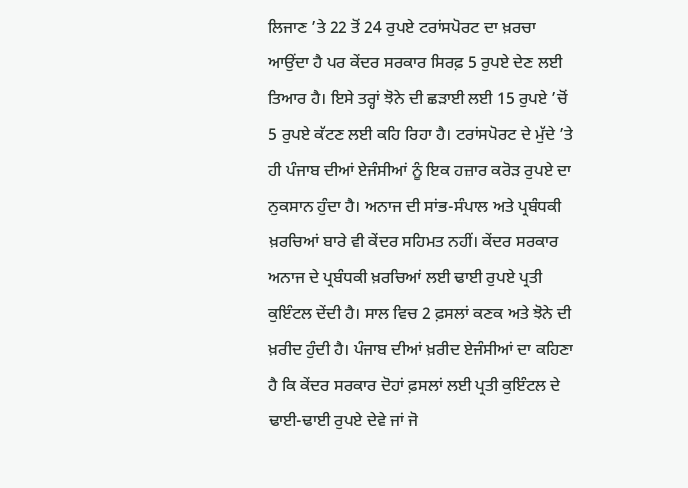ਲਿਜਾਣ ’ਤੇ 22 ਤੋਂ 24 ਰੁਪਏ ਟਰਾਂਸਪੋਰਟ ਦਾ ਖ਼ਰਚਾ ਆਉਂਦਾ ਹੈ ਪਰ ਕੇਂਦਰ ਸਰਕਾਰ ਸਿਰਫ਼ 5 ਰੁਪਏ ਦੇਣ ਲਈ ਤਿਆਰ ਹੈ। ਇਸੇ ਤਰ੍ਹਾਂ ਝੋਨੇ ਦੀ ਛੜਾਈ ਲਈ 15 ਰੁਪਏ ’ਚੋਂ 5 ਰੁਪਏ ਕੱਟਣ ਲਈ ਕਹਿ ਰਿਹਾ ਹੈ। ਟਰਾਂਸਪੋਰਟ ਦੇ ਮੁੱਦੇ ’ਤੇ ਹੀ ਪੰਜਾਬ ਦੀਆਂ ਏਜੰਸੀਆਂ ਨੂੰ ਇਕ ਹਜ਼ਾਰ ਕਰੋੜ ਰੁਪਏ ਦਾ ਨੁਕਸਾਨ ਹੁੰਦਾ ਹੈ। ਅਨਾਜ ਦੀ ਸਾਂਭ-ਸੰਪਾਲ ਅਤੇ ਪ੍ਰਬੰਧਕੀ ਖ਼ਰਚਿਆਂ ਬਾਰੇ ਵੀ ਕੇਂਦਰ ਸਹਿਮਤ ਨਹੀਂ। ਕੇਂਦਰ ਸਰਕਾਰ ਅਨਾਜ ਦੇ ਪ੍ਰਬੰਧਕੀ ਖ਼ਰਚਿਆਂ ਲਈ ਢਾਈ ਰੁਪਏ ਪ੍ਰਤੀ ਕੁਇੰਟਲ ਦੇਂਦੀ ਹੈ। ਸਾਲ ਵਿਚ 2 ਫ਼ਸਲਾਂ ਕਣਕ ਅਤੇ ਝੋਨੇ ਦੀ ਖ਼ਰੀਦ ਹੁੰਦੀ ਹੈ। ਪੰਜਾਬ ਦੀਆਂ ਖ਼ਰੀਦ ਏਜੰਸੀਆਂ ਦਾ ਕਹਿਣਾ ਹੈ ਕਿ ਕੇਂਦਰ ਸਰਕਾਰ ਦੋਹਾਂ ਫ਼ਸਲਾਂ ਲਈ ਪ੍ਰਤੀ ਕੁਇੰਟਲ ਦੇ ਢਾਈ-ਢਾਈ ਰੁਪਏ ਦੇਵੇ ਜਾਂ ਜੋ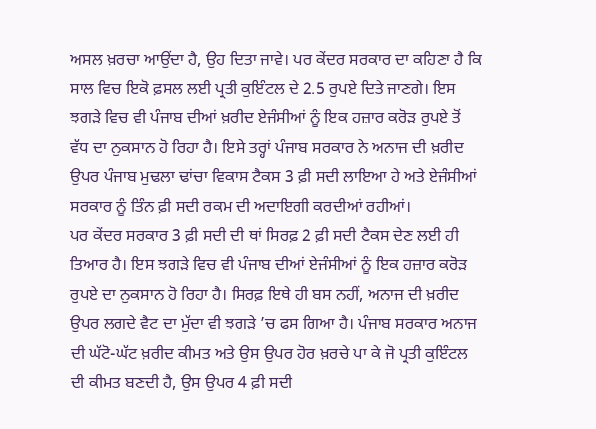ਅਸਲ ਖ਼ਰਚਾ ਆਉਂਦਾ ਹੈ, ਉਹ ਦਿਤਾ ਜਾਵੇ। ਪਰ ਕੇਂਦਰ ਸਰਕਾਰ ਦਾ ਕਹਿਣਾ ਹੈ ਕਿ ਸਾਲ ਵਿਚ ਇਕੋ ਫ਼ਸਲ ਲਈ ਪ੍ਰਤੀ ਕੁਇੰਟਲ ਦੇ 2.5 ਰੁਪਏ ਦਿਤੇ ਜਾਣਗੇ। ਇਸ ਝਗੜੇ ਵਿਚ ਵੀ ਪੰਜਾਬ ਦੀਆਂ ਖ਼ਰੀਦ ਏਜੰਸੀਆਂ ਨੂੰ ਇਕ ਹਜ਼ਾਰ ਕਰੋੜ ਰੁਪਏ ਤੋਂ ਵੱਧ ਦਾ ਨੁਕਸਾਨ ਹੋ ਰਿਹਾ ਹੈ। ਇਸੇ ਤਰ੍ਹਾਂ ਪੰਜਾਬ ਸਰਕਾਰ ਨੇ ਅਨਾਜ ਦੀ ਖ਼ਰੀਦ ਉਪਰ ਪੰਜਾਬ ਮੁਢਲਾ ਢਾਂਚਾ ਵਿਕਾਸ ਟੈਕਸ 3 ਫ਼ੀ ਸਦੀ ਲਾਇਆ ਹੇ ਅਤੇ ਏਜੰਸੀਆਂ ਸਰਕਾਰ ਨੂੰ ਤਿੰਨ ਫ਼ੀ ਸਦੀ ਰਕਮ ਦੀ ਅਦਾਇਗੀ ਕਰਦੀਆਂ ਰਹੀਆਂ।
ਪਰ ਕੇਂਦਰ ਸਰਕਾਰ 3 ਫ਼ੀ ਸਦੀ ਦੀ ਥਾਂ ਸਿਰਫ਼ 2 ਫ਼ੀ ਸਦੀ ਟੈਕਸ ਦੇਣ ਲਈ ਹੀ ਤਿਆਰ ਹੈ। ਇਸ ਝਗੜੇ ਵਿਚ ਵੀ ਪੰਜਾਬ ਦੀਆਂ ਏਜੰਸੀਆਂ ਨੂੰ ਇਕ ਹਜ਼ਾਰ ਕਰੋੜ ਰੁਪਏ ਦਾ ਨੁਕਸਾਨ ਹੋ ਰਿਹਾ ਹੈ। ਸਿਰਫ਼ ਇਥੇ ਹੀ ਬਸ ਨਹੀਂ, ਅਨਾਜ ਦੀ ਖ਼ਰੀਦ ਉਪਰ ਲਗਦੇ ਵੈਟ ਦਾ ਮੁੱਦਾ ਵੀ ਝਗੜੇ ’ਚ ਫਸ ਗਿਆ ਹੈ। ਪੰਜਾਬ ਸਰਕਾਰ ਅਨਾਜ ਦੀ ਘੱਟੋ-ਘੱਟ ਖ਼ਰੀਦ ਕੀਮਤ ਅਤੇ ਉਸ ਉਪਰ ਹੋਰ ਖ਼ਰਚੇ ਪਾ ਕੇ ਜੋ ਪ੍ਰਤੀ ਕੁਇੰਟਲ ਦੀ ਕੀਮਤ ਬਣਦੀ ਹੈ, ਉਸ ਉਪਰ 4 ਫ਼ੀ ਸਦੀ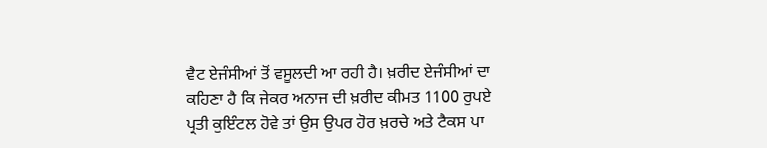ਵੈਟ ਏਜੰਸੀਆਂ ਤੋਂ ਵਸੂਲਦੀ ਆ ਰਹੀ ਹੈ। ਖ਼ਰੀਦ ਏਜੰਸੀਆਂ ਦਾ ਕਹਿਣਾ ਹੈ ਕਿ ਜੇਕਰ ਅਨਾਜ ਦੀ ਖ਼ਰੀਦ ਕੀਮਤ 1100 ਰੁਪਏ ਪ੍ਰਤੀ ਕੁਇੰਟਲ ਹੋਵੇ ਤਾਂ ਉਸ ਉਪਰ ਹੋਰ ਖ਼ਰਚੇ ਅਤੇ ਟੈਕਸ ਪਾ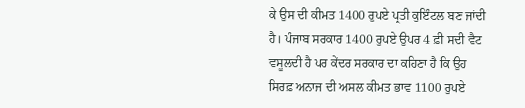ਕੇ ਉਸ ਦੀ ਕੀਮਤ 1400 ਰੁਪਏ ਪ੍ਰਤੀ ਕੁਇੰਟਲ ਬਣ ਜਾਂਦੀ ਹੈ। ਪੰਜਾਬ ਸਰਕਾਰ 1400 ਰੁਪਏ ਉਪਰ 4 ਫ਼ੀ ਸਦੀ ਵੈਟ ਵਸੂਲਦੀ ਹੈ ਪਰ ਕੇਂਦਰ ਸਰਕਾਰ ਦਾ ਕਹਿਣਾ ਹੈ ਕਿ ਉਹ ਸਿਰਫ਼ ਅਨਾਜ ਦੀ ਅਸਲ ਕੀਮਤ ਭਾਵ 1100 ਰੁਪਏ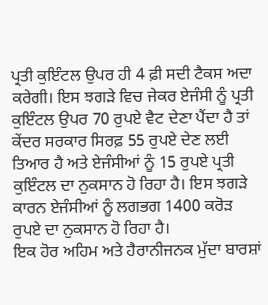ਪ੍ਰਤੀ ਕੁਇੰਟਲ ਉਪਰ ਹੀ 4 ਫ਼ੀ ਸਦੀ ਟੈਕਸ ਅਦਾ ਕਰੇਗੀ। ਇਸ ਝਗੜੇ ਵਿਚ ਜੇਕਰ ਏਜੰਸੀ ਨੂੰ ਪ੍ਰਤੀ ਕੁਇੰਟਲ ਉਪਰ 70 ਰੁਪਏ ਵੈਟ ਦੇਣਾ ਪੈਂਦਾ ਹੈ ਤਾਂ ਕੇਂਦਰ ਸਰਕਾਰ ਸਿਰਫ਼ 55 ਰੁਪਏ ਦੇਣ ਲਈ ਤਿਆਰ ਹੈ ਅਤੇ ਏਜੰਸੀਆਂ ਨੂੰ 15 ਰੁਪਏ ਪ੍ਰਤੀ ਕੁਇੰਟਲ ਦਾ ਨੁਕਸਾਨ ਹੋ ਰਿਹਾ ਹੈ। ਇਸ ਝਗੜੇ ਕਾਰਨ ਏਜੰਸੀਆਂ ਨੂੰ ਲਗਭਗ 1400 ਕਰੋੜ ਰੁਪਏ ਦਾ ਨੁਕਸਾਨ ਹੋ ਰਿਹਾ ਹੈ।
ਇਕ ਹੋਰ ਅਹਿਮ ਅਤੇ ਹੈਰਾਨੀਜਨਕ ਮੁੱਦਾ ਬਾਰਸ਼ਾਂ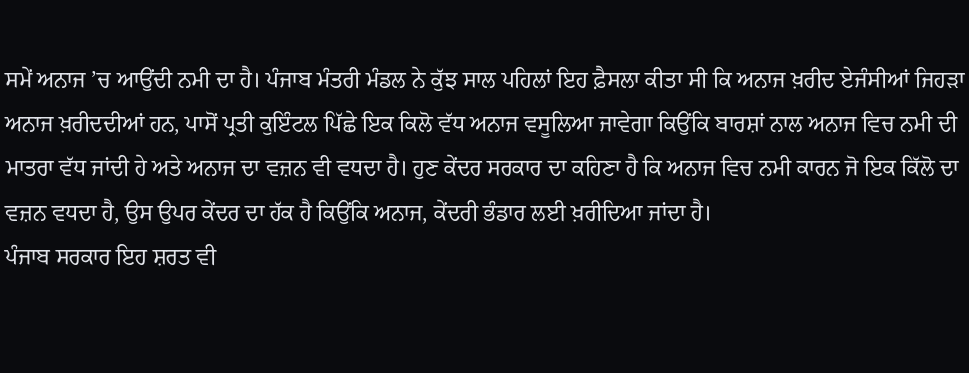ਸਮੇਂ ਅਨਾਜ ’ਚ ਆਉਂਦੀ ਨਮੀ ਦਾ ਹੈ। ਪੰਜਾਬ ਮੰਤਰੀ ਮੰਡਲ ਨੇ ਕੁੱਝ ਸਾਲ ਪਹਿਲਾਂ ਇਹ ਫ਼ੈਸਲਾ ਕੀਤਾ ਸੀ ਕਿ ਅਨਾਜ ਖ਼ਰੀਦ ਏਜੰਸੀਆਂ ਜਿਹੜਾ ਅਨਾਜ ਖ਼ਰੀਦਦੀਆਂ ਹਨ, ਪਾਸੋਂ ਪ੍ਰਤੀ ਕੁਇੰਟਲ ਪਿੱਛੇ ਇਕ ਕਿਲੋ ਵੱਧ ਅਨਾਜ ਵਸੂਲਿਆ ਜਾਵੇਗਾ ਕਿਉਂਕਿ ਬਾਰਸ਼ਾਂ ਨਾਲ ਅਨਾਜ ਵਿਚ ਨਮੀ ਦੀ ਮਾਤਰਾ ਵੱਧ ਜਾਂਦੀ ਹੇ ਅਤੇ ਅਨਾਜ ਦਾ ਵਜ਼ਨ ਵੀ ਵਧਦਾ ਹੈ। ਹੁਣ ਕੇਂਦਰ ਸਰਕਾਰ ਦਾ ਕਹਿਣਾ ਹੈ ਕਿ ਅਨਾਜ ਵਿਚ ਨਮੀ ਕਾਰਨ ਜੋ ਇਕ ਕਿੱਲੋ ਦਾ ਵਜ਼ਨ ਵਧਦਾ ਹੈ, ਉਸ ਉਪਰ ਕੇਂਦਰ ਦਾ ਹੱਕ ਹੈ ਕਿਉਂਕਿ ਅਨਾਜ, ਕੇਂਦਰੀ ਭੰਡਾਰ ਲਈ ਖ਼ਰੀਦਿਆ ਜਾਂਦਾ ਹੈ।
ਪੰਜਾਬ ਸਰਕਾਰ ਇਹ ਸ਼ਰਤ ਵੀ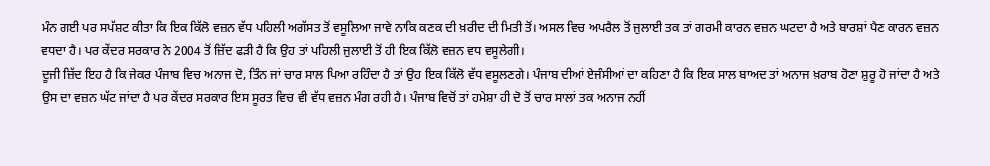ਮੰਨ ਗਈ ਪਰ ਸਪੱਸ਼ਟ ਕੀਤਾ ਕਿ ਇਕ ਕਿੱਲੋ ਵਜ਼ਨ ਵੱਧ ਪਹਿਲੀ ਅਗੱਸਤ ਤੋਂ ਵਸੂਲਿਆ ਜਾਵੇ ਨਾਕਿ ਕਣਕ ਦੀ ਖ਼ਰੀਦ ਦੀ ਮਿਤੀ ਤੋਂ। ਅਸਲ ਵਿਚ ਅਪਰੈਲ ਤੋਂ ਜੁਲਾਈ ਤਕ ਤਾਂ ਗਰਮੀ ਕਾਰਨ ਵਜ਼ਨ ਘਟਦਾ ਹੈ ਅਤੇ ਬਾਰਸ਼ਾਂ ਪੈਣ ਕਾਰਨ ਵਜ਼ਨ ਵਧਦਾ ਹੈ। ਪਰ ਕੇਂਦਰ ਸਰਕਾਰ ਨੇ 2004 ਤੋਂ ਜ਼ਿੱਦ ਫੜੀ ਹੈ ਕਿ ਉਹ ਤਾਂ ਪਹਿਲੀ ਜੁਲਾਈ ਤੋਂ ਹੀ ਇਕ ਕਿੱਲੋ ਵਜ਼ਨ ਵਧ ਵਸੂਲੇਗੀ।
ਦੂਜੀ ਜ਼ਿੱਦ ਇਹ ਹੈ ਕਿ ਜੇਕਰ ਪੰਜਾਬ ਵਿਚ ਅਨਾਜ ਦੋ, ਤਿੰਨ ਜਾਂ ਚਾਰ ਸਾਲ ਪਿਆ ਰਹਿੰਦਾ ਹੈ ਤਾਂ ਉਹ ਇਕ ਕਿੱਲੋ ਵੱਧ ਵਸੂਲਣਗੇ। ਪੰਜਾਬ ਦੀਆਂ ਏਜੰਸੀਆਂ ਦਾ ਕਹਿਣਾ ਹੈ ਕਿ ਇਕ ਸਾਲ ਬਾਅਦ ਤਾਂ ਅਨਾਜ ਖ਼ਰਾਬ ਹੋਣਾ ਸ਼ੁਰੂ ਹੋ ਜਾਂਦਾ ਹੈ ਅਤੇ ਉਸ ਦਾ ਵਜ਼ਨ ਘੱਟ ਜਾਂਦਾ ਹੈ ਪਰ ਕੇਂਦਰ ਸਰਕਾਰ ਇਸ ਸੂਰਤ ਵਿਚ ਵੀ ਵੱਧ ਵਜ਼ਨ ਮੰਗ ਰਹੀ ਹੈ। ਪੰਜਾਬ ਵਿਚੋਂ ਤਾਂ ਹਮੇਸ਼ਾ ਹੀ ਦੋ ਤੋਂ ਚਾਰ ਸਾਲਾਂ ਤਕ ਅਨਾਜ ਨਹੀਂ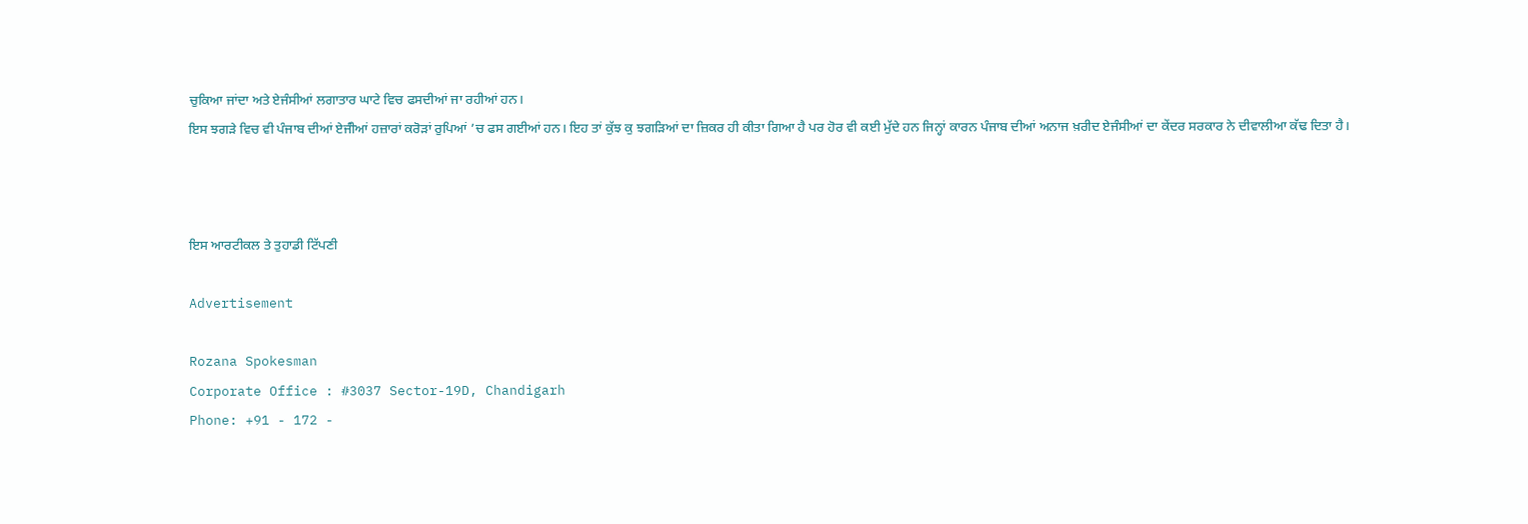ਚੁਕਿਆ ਜਾਂਦਾ ਅਤੇ ਏਜੰਸੀਆਂ ਲਗਾਤਾਰ ਘਾਟੇ ਵਿਚ ਫਸਦੀਆਂ ਜਾ ਰਹੀਆਂ ਹਨ।
ਇਸ ਝਗੜੇ ਵਿਚ ਵੀ ਪੰਜਾਬ ਦੀਆਂ ਏਜੰੀਆਂ ਹਜ਼ਾਰਾਂ ਕਰੋੜਾਂ ਰੁਪਿਆਂ ’ਚ ਫਸ ਗਈਆਂ ਹਨ। ਇਹ ਤਾਂ ਕੁੱਝ ਕੁ ਝਗੜਿਆਂ ਦਾ ਜ਼ਿਕਰ ਹੀ ਕੀਤਾ ਗਿਆ ਹੈ ਪਰ ਹੋਰ ਵੀ ਕਈ ਮੁੱਦੇ ਹਨ ਜਿਨ੍ਹਾਂ ਕਾਰਨ ਪੰਜਾਬ ਦੀਆਂ ਅਨਾਜ ਖ਼ਰੀਦ ਏਜੰਸੀਆਂ ਦਾ ਕੇਂਦਰ ਸਰਕਾਰ ਨੇ ਦੀਵਾਲੀਆ ਕੱਢ ਦਿਤਾ ਹੈ।



ਇਸ ਆਰਟੀਕਲ ਤੇ ਤੁਹਾਡੀ ਟਿੱਪਣੀ

Advertisement

Rozana Spokesman
Corporate Office : #3037 Sector-19D, Chandigarh
Phone: +91 - 172 -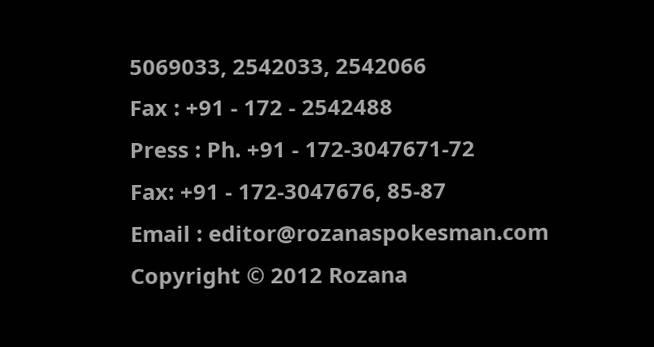5069033, 2542033, 2542066
Fax : +91 - 172 - 2542488
Press : Ph. +91 - 172-3047671-72
Fax: +91 - 172-3047676, 85-87
Email : editor@rozanaspokesman.com
Copyright © 2012 Rozana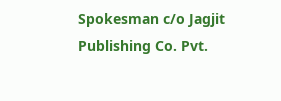Spokesman c/o Jagjit Publishing Co. Pvt.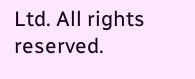Ltd. All rights reserved.